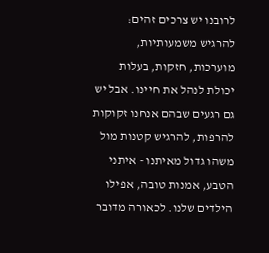לרובנו יש צרכים זהים: להרגיש משמעותיות, מוערכות, חזקות, בעלות יכולת לנהל את חיינו. אבל יש גם רגעים שבהם אנחנו זקוקות להרפות, להרגיש קטנות מול משהו גדול מאיתנו - איתני הטבע, אמנות טובה, אפילו הילדים שלנו. לכאורה מדובר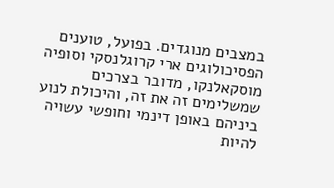במצבים מנוגדים. בפועל, טוענים הפסיכולוגים ארי קרוגלנסקי וסופיה מוסקאלנקו, מדובר בצרכים שמשלימים זה את זה, והיכולת לנוע ביניהם באופן דינמי וחופשי עשויה להיות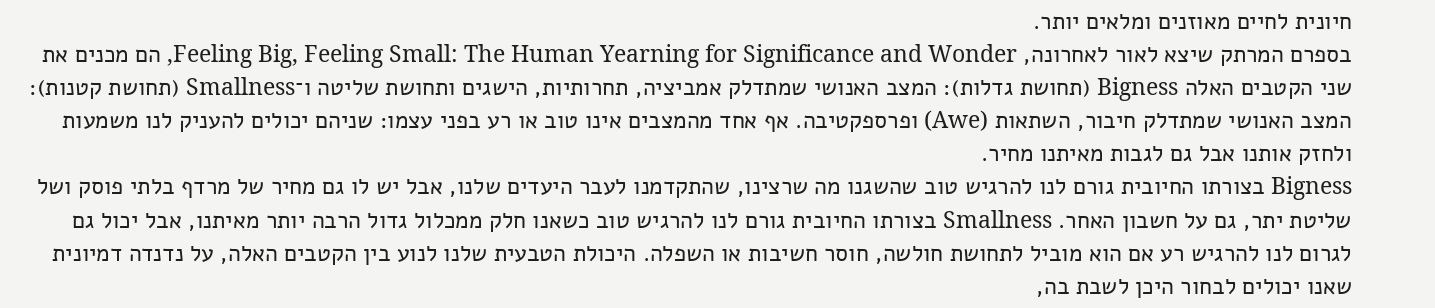חיונית לחיים מאוזנים ומלאים יותר.
בספרם המרתק שיצא לאור לאחרונה, Feeling Big, Feeling Small: The Human Yearning for Significance and Wonder, הם מכנים את שני הקטבים האלה Bigness (תחושת גדלות): המצב האנושי שמתדלק אמביציה, תחרותיות, הישגים ותחושת שליטה ו־Smallness (תחושת קטנות): המצב האנושי שמתדלק חיבור, השתאות (Awe) ופרספקטיבה. אף אחד מהמצבים אינו טוב או רע בפני עצמו: שניהם יכולים להעניק לנו משמעות ולחזק אותנו אבל גם לגבות מאיתנו מחיר.
Bigness בצורתו החיובית גורם לנו להרגיש טוב שהשגנו מה שרצינו, שהתקדמנו לעבר היעדים שלנו, אבל יש לו גם מחיר של מרדף בלתי פוסק ושל שליטת יתר, גם על חשבון האחר. Smallness בצורתו החיובית גורם לנו להרגיש טוב כשאנו חלק ממכלול גדול הרבה יותר מאיתנו, אבל יכול גם לגרום לנו להרגיש רע אם הוא מוביל לתחושת חולשה, חוסר חשיבות או השפלה. היכולת הטבעית שלנו לנוע בין הקטבים האלה, על נדנדה דמיונית שאנו יכולים לבחור היכן לשבת בה,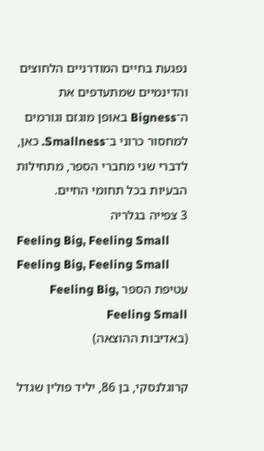נפגעת בחיים המודרניים הלחוצים והדינמיים שמתעדפים את ה־Bigness באופן מוגזם וגורמים למחסור כרוני ב־Smallness. כאן, לדברי שני מחברי הספר, מתחילות הבעיות בכל תחומי החיים.
3 צפייה בגלריה
Feeling Big, Feeling Small
Feeling Big, Feeling Small
עטיפת הספר Feeling Big, Feeling Small
(באדיבות ההוצאה)

קרוגלנסקי, בן 86, יליד פולין שגדל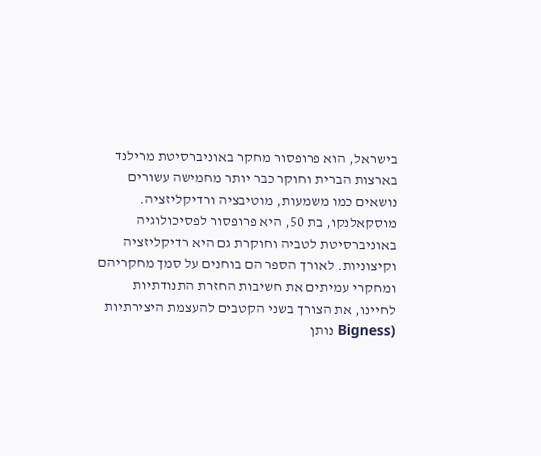בישראל, הוא פרופסור מחקר באוניברסיטת מרילנד בארצות הברית וחוקר כבר יותר מחמישה עשורים נושאים כמו משמעות, מוטיבציה ורדיקליזציה. מוסקאלנקו, בת 50, היא פרופסור לפסיכולוגיה באוניברסיטת לטביה וחוקרת גם היא רדיקליזציה וקיצוניות. לאורך הספר הם בוחנים על סמך מחקריהם ומחקרי עמיתים את חשיבות החזרת התנודתיות לחיינו, את הצורך בשני הקטבים להעצמת היצירתיות (Bigness נותן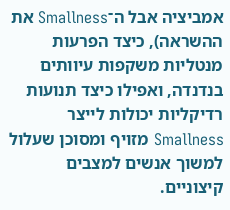אמביציה אבל ה־Smallness את ההשראה), כיצד הפרעות מנטליות משקפות עיוותים בנדנדה, ואפילו כיצד תנועות רדיקליות יכולות לייצר Smallness מזויף ומסוכן שעלול למשוך אנשים למצבים קיצוניים.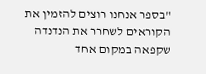"בספר אנחנו רוצים להזמין את הקוראים לשחרר את הנדנדה שקפאה במקום אחד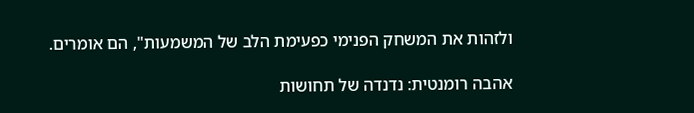ולזהות את המשחק הפנימי כפעימת הלב של המשמעות", הם אומרים.

אהבה רומנטית: נדנדה של תחושות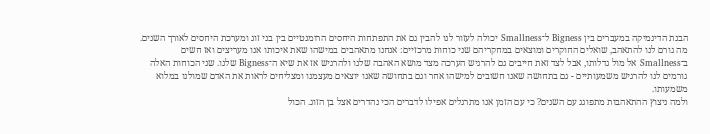הבנת הדינמיקה במעברים בין Bigness ל־Smallness יכולה לעזור לנו להבין גם את התפתחות היחסים הרומנטיים בין בני זוג ומערכת היחסים לאורך השנים. מה גורם לנו להתאהב, שואלים החוקרים ומוצאים במחקריהם שני כוחות מרכזיים: אנחנו מתאהבים במישהו שאת איכותו אנו מעריצים ואז חשים ב־Smallness אל מול גדלותו, אבל לצד זאת חייבים גם להרגיש הערכה מצד מושא האהבה שלנו ולהרגיש אז את שיא ה־Bigness שלנו. שני הכוחות האלה גורמים לנו להרגיש משמעותיים - גם בתחושה שאנו חשובים למישהו אחר וגם בתחושה שאנו יוצאים מעצמנו ומצליחים לראות את האדם שמולנו במלוא משמעותו.
ולמה ניצוץ ההתאהבות מתפוגג עם השנים? כי עם הזמן אנו מתרגלים אפילו לדברים הכי נהדרים אצל בן הזוג. הכול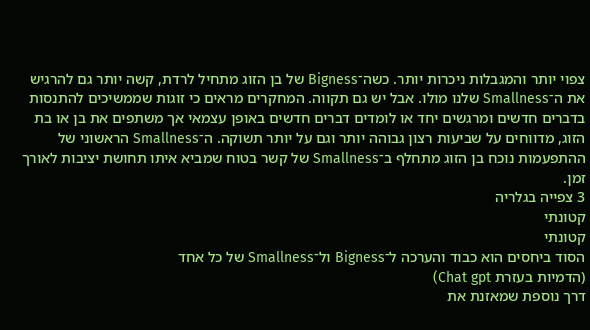צפוי יותר והמגבלות ניכרות יותר. כשה־Bigness של בן הזוג מתחיל לרדת, קשה יותר גם להרגיש את ה־Smallness שלנו מולו. אבל יש גם תקווה. המחקרים מראים כי זוגות שממשיכים להתנסות בדברים חדשים ומרגשים יחד או לומדים דברים חדשים באופן עצמאי אך משתפים את בן או בת הזוג, מדווחים על שביעות רצון גבוהה יותר וגם על יותר תשוקה. ה־Smallness הראשוני של ההתפעמות נוכח בן הזוג מתחלף ב־Smallness של קשר בטוח שמביא איתו תחושת יציבות לאורך זמן.
3 צפייה בגלריה
קטונתי
קטונתי
הסוד ביחסים הוא כבוד והערכה ל־Bigness ול־Smallness של כל אחד
(הדמיות בעזרת Chat gpt)
דרך נוספת שמאזנת את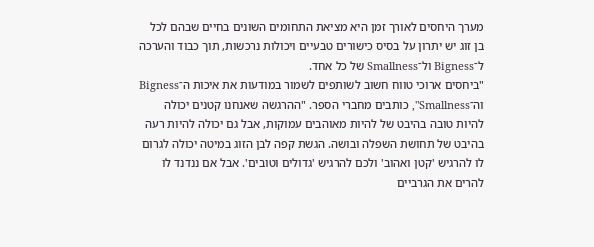מערך היחסים לאורך זמן היא מציאת התחומים השונים בחיים שבהם לכל בן זוג יש יתרון על בסיס כישורים טבעיים ויכולות נרכשות, תוך כבוד והערכה ל־Bigness ול־Smallness של כל אחד.
"ביחסים ארוכי טווח חשוב לשותפים לשמור במודעות את איכות ה־Bigness וה־Smallness", כותבים מחברי הספר. "ההרגשה שאנחנו קטנים יכולה להיות טובה בהיבט של להיות מאוהבים עמוקות, אבל גם יכולה להיות רעה בהיבט של תחושת השפלה ובושה. הגשת קפה לבן הזוג במיטה יכולה לגרום לו להרגיש 'קטן ואהוב' ולכם להרגיש 'גדולים וטובים'. אבל אם ננדנד לו להרים את הגרביים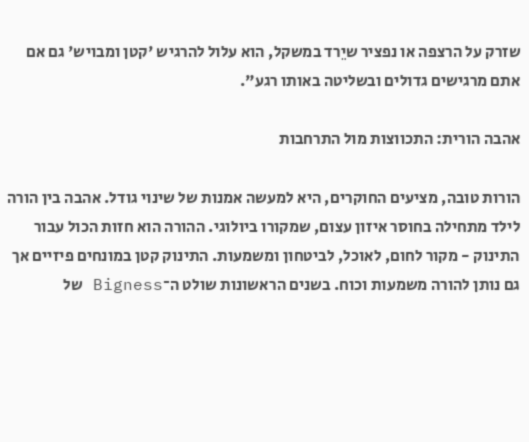שזרק על הרצפה או נפציר שיֵרד במשקל, הוא עלול להרגיש 'קטן ומבויש' גם אם אתם מרגישים גדולים ובשליטה באותו רגע".

אהבה הורית: התכווצות מול התרחבות

הורות טובה, מציעים החוקרים, היא למעשה אמנות של שינוי גודל. אהבה בין הורה לילד מתחילה בחוסר איזון עצום, שמקורו ביולוגי. ההורה הוא חזות הכול עבור התינוק - מקור לחום, לאוכל, לביטחון ומשמעות. התינוק קטן במונחים פיזיים אך גם נותן להורה משמעות וכוח. בשנים הראשונות שולט ה־Bigness של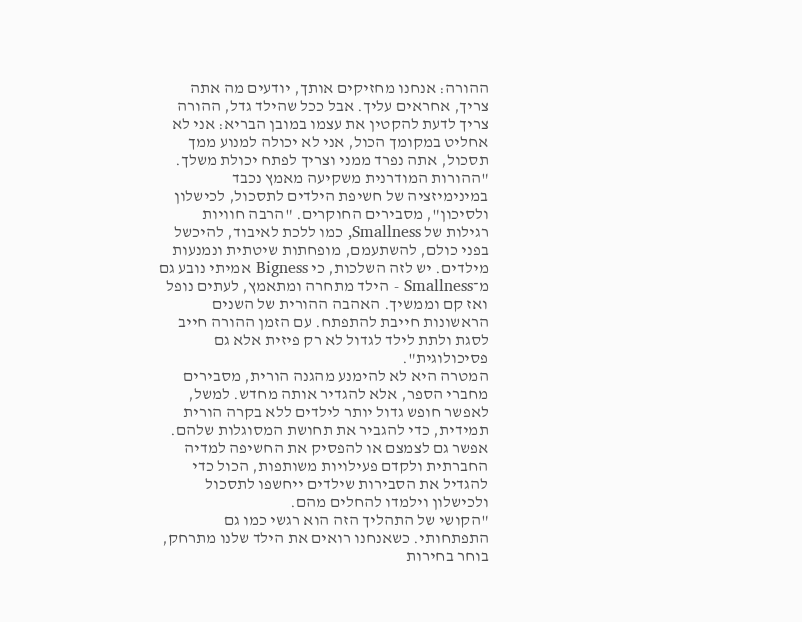ההורה: אנחנו מחזיקים אותך, יודעים מה אתה צריך, אחראים עליך. אבל ככל שהילד גדל, ההורה צריך לדעת להקטין את עצמו במובן הבריא: אני לא אחליט במקומך הכול, אני לא יכולה למנוע ממך תסכול, אתה נפרד ממני וצריך לפתח יכולת משלך.
"ההורות המודרנית משקיעה מאמץ נכבד במינימיזציה של חשיפת הילדים לתסכול, לכישלון ולסיכון", מסבירים החוקרים. "הרבה חוויות רגילות של Smallness, כמו ללכת לאיבוד, להיכשל בפני כולם, להשתעמם, מופחתות שיטתית ונמנעות מילדים. יש לזה השלכות, כי Bigness אמיתי נובע גם מ־Smallness - הילד מתחרה ומתאמץ, לעתים נופל ואז קם וממשיך. האהבה ההורית של השנים הראשונות חייבת להתפתח. עם הזמן ההורה חייב לסגת ולתת לילד לגדול לא רק פיזית אלא גם פסיכולוגית".
המטרה היא לא להימנע מהגנה הורית, מסבירים מחברי הספר, אלא להגדיר אותה מחדש. למשל, לאפשר חופש גדול יותר לילדים ללא בקרה הורית תמידית, כדי להגביר את תחושת המסוגלות שלהם. אפשר גם לצמצם או להפסיק את החשיפה למדיה החברתית ולקדם פעילויות משותפות, הכול כדי להגדיל את הסבירות שילדים ייחשפו לתסכול ולכישלון וילמדו להחלים מהם.
"הקושי של התהליך הזה הוא רגשי כמו גם התפתחותי. כשאנחנו רואים את הילד שלנו מתרחק, בוחר בחירות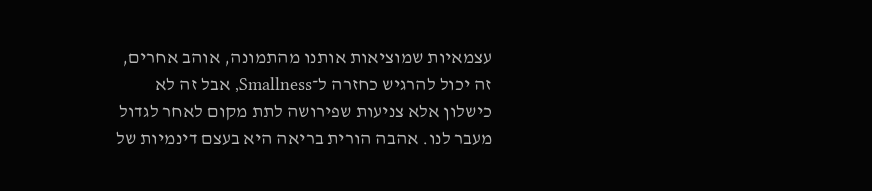עצמאיות שמוציאות אותנו מהתמונה, אוהב אחרים, זה יכול להרגיש כחזרה ל־Smallness, אבל זה לא כישלון אלא צניעות שפירושה לתת מקום לאחר לגדול מעבר לנו. אהבה הורית בריאה היא בעצם דינמיות של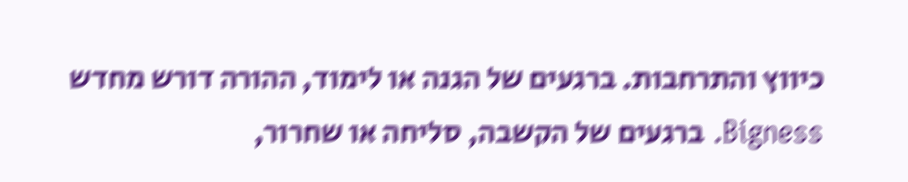כיווץ והתרחבות. ברגעים של הגנה או לימוד, ההורה דורש מחדש Bigness. ברגעים של הקשבה, סליחה או שחרור,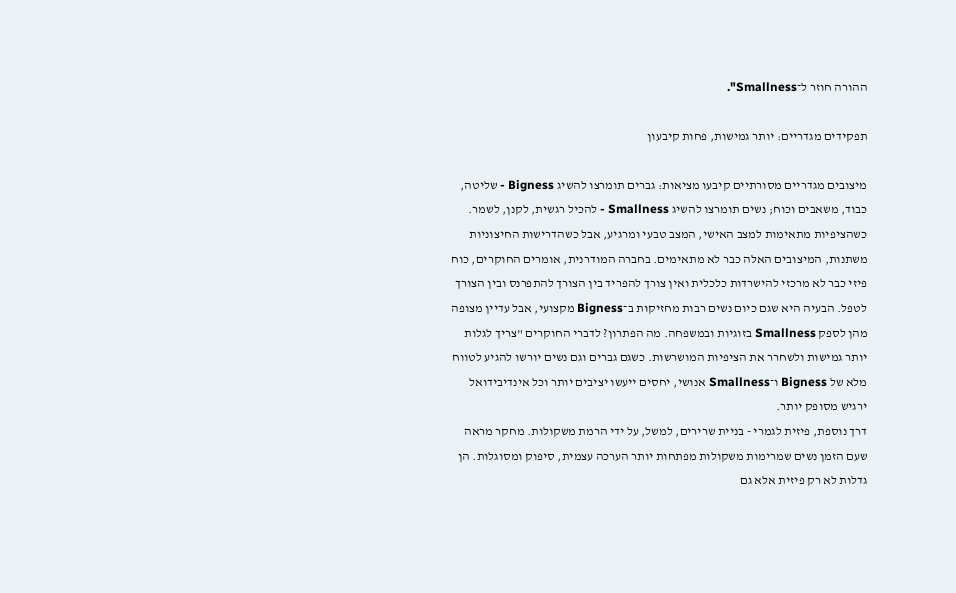ההורה חוזר ל־Smallness".

תפקידים מגדריים: יותר גמישות, פחות קיבעון

מיצובים מגדריים מסורתיים קיבעו מציאות: גברים תומרצו להשיג Bigness - שליטה, כבוד, משאבים וכוח; נשים תומרצו להשיג Smallness - להכיל רגשית, לקנן, לשמר. כשהציפיות מתאימות למצב האישי, המצב טבעי ומרגיע, אבל כשהדרישות החיצוניות משתנות, המיצובים האלה כבר לא מתאימים. בחברה המודרנית, אומרים החוקרים, כוח פיזי כבר לא מרכזי להישרדות כלכלית ואין צורך להפריד בין הצורך להתפרנס ובין הצורך לטפל. הבעיה היא שגם כיום נשים רבות מחזיקות ב־Bigness מקצועי, אבל עדיין מצופה מהן לספק Smallness בזוגיות ובמשפחה. מה הפתרון? לדברי החוקרים "צריך לגלות יותר גמישות ולשחרר את הציפיות המושרשות. כשגם גברים וגם נשים יורשו להגיע לטווח מלא של Bigness ו־Smallness אנושי, יחסים ייעשו יציבים יותר וכל אינדיבידואל ירגיש מסופק יותר.
דרך נוספת, פיזית לגמרי - בניית שרירים, למשל, על ידי הרמת משקולות. מחקר מראה שעם הזמן נשים שמרימות משקולות מפתחות יותר הערכה עצמית, סיפוק ומסוגלות. הן גדלות לא רק פיזית אלא גם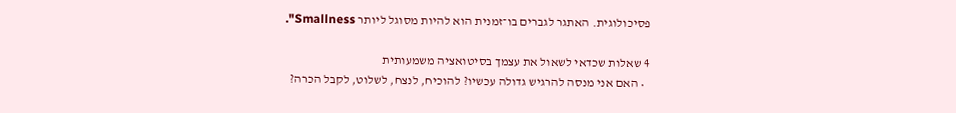פסיכולוגית. האתגר לגברים בו־זמנית הוא להיות מסוגל ליותר Smallness".

4 שאלות שכדאי לשאול את עצמך בסיטואציה משמעותית
  • האם אני מנסה להרגיש גדולה עכשיו? להוכיח, לנצח, לשלוט, לקבל הכרה?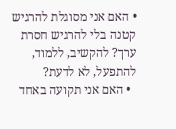• האם אני מסוגלת להרגיש קטנה בלי להרגיש חסרת ערך? להקשיב, ללמוד, להתפעל, לא לדעת?
  • האם אני תקועה באחד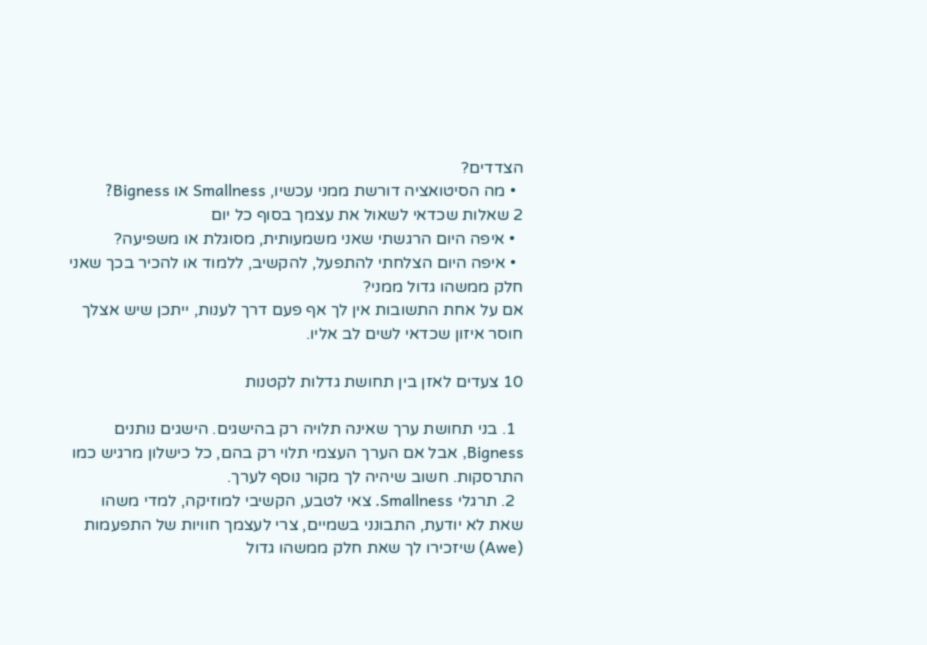הצדדים?
  • מה הסיטואציה דורשת ממני עכשיו, Smallness או Bigness?
2 שאלות שכדאי לשאול את עצמך בסוף כל יום
  • איפה היום הרגשתי שאני משמעותית, מסוגלת או משפיעה?
  • איפה היום הצלחתי להתפעל, להקשיב, ללמוד או להכיר בכך שאני חלק ממשהו גדול ממני?
אם על אחת התשובות אין לך אף פעם דרך לענות, ייתכן שיש אצלך חוסר איזון שכדאי לשים לב אליו.

10 צעדים לאזן בין תחושת גדלות לקטנות

  1. בני תחושת ערך שאינה תלויה רק בהישגים. הישגים נותנים Bigness, אבל אם הערך העצמי תלוי רק בהם, כל כישלון מרגיש כמו התרסקות. חשוב שיהיה לך מקור נוסף לערך.
  2. תרגלי Smallness. צאי לטבע, הקשיבי למוזיקה, למדי משהו שאת לא יודעת, התבונני בשמיים, צרי לעצמך חוויות של התפעמות (Awe) שיזכירו לך שאת חלק ממשהו גדול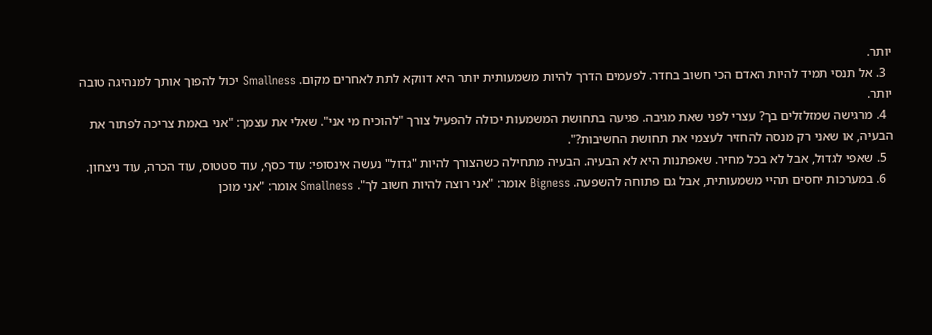יותר.
  3. אל תנסי תמיד להיות האדם הכי חשוב בחדר. לפעמים הדרך להיות משמעותית יותר היא דווקא לתת לאחרים מקום. Smallness יכול להפוך אותך למנהיגה טובה יותר.
  4. מרגישה שמזלזלים בך? עצרי לפני שאת מגיבה. פגיעה בתחושת המשמעות יכולה להפעיל צורך "להוכיח מי אני". שאלי את עצמך: "אני באמת צריכה לפתור את הבעיה, או שאני רק מנסה להחזיר לעצמי את תחושת החשיבות?".
  5. שאפי לגדול, אבל לא בכל מחיר. שאפתנות היא לא הבעיה. הבעיה מתחילה כשהצורך להיות "גדול" נעשה אינסופי: עוד כסף, עוד סטטוס, עוד הכרה, עוד ניצחון.
  6. במערכות יחסים תהיי משמעותית, אבל גם פתוחה להשפעה. Bigness אומר: "אני רוצה להיות חשוב לך". Smallness אומר: "אני מוכן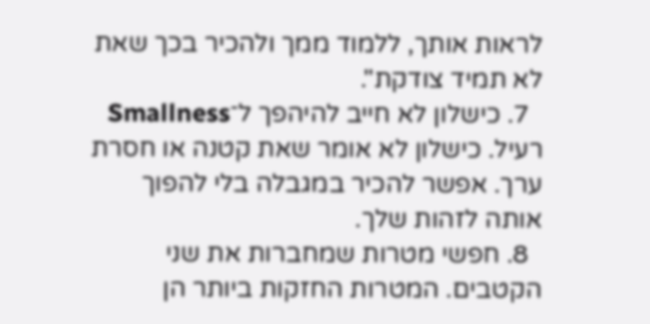לראות אותך, ללמוד ממך ולהכיר בכך שאת לא תמיד צודקת".
  7. כישלון לא חייב להיהפך ל־Smallness רעיל. כישלון לא אומר שאת קטנה או חסרת ערך. אפשר להכיר במגבלה בלי להפוך אותה לזהות שלך.
  8. חפשי מטרות שמחברות את שני הקטבים. המטרות החזקות ביותר הן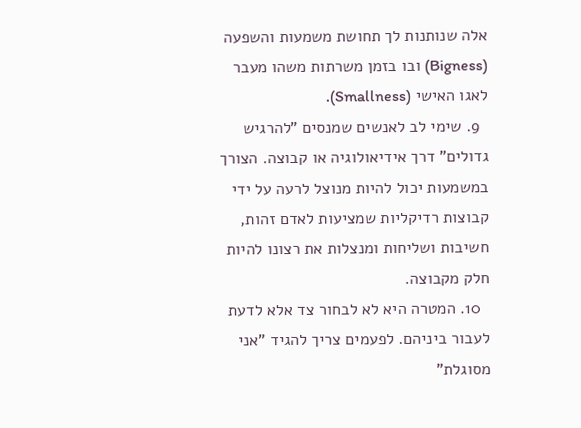אלה שנותנות לך תחושת משמעות והשפעה (Bigness) ובו בזמן משרתות משהו מעבר לאגו האישי (Smallness).
  9. שימי לב לאנשים שמנסים "להרגיש גדולים" דרך אידיאולוגיה או קבוצה. הצורך במשמעות יכול להיות מנוצל לרעה על ידי קבוצות רדיקליות שמציעות לאדם זהות, חשיבות ושליחות ומנצלות את רצונו להיות חלק מקבוצה.
  10. המטרה היא לא לבחור צד אלא לדעת לעבור ביניהם. לפעמים צריך להגיד "אני מסוגלת"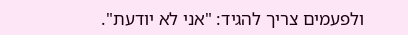ולפעמים צריך להגיד: "אני לא יודעת".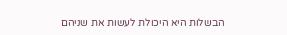הבשלות היא היכולת לעשות את שניהם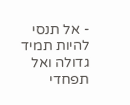- אל תנסי להיות תמיד גדולה ואל תפחדי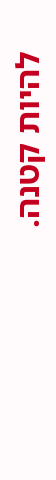להיות קטנה.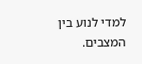למדי לנוע בין המצבים.